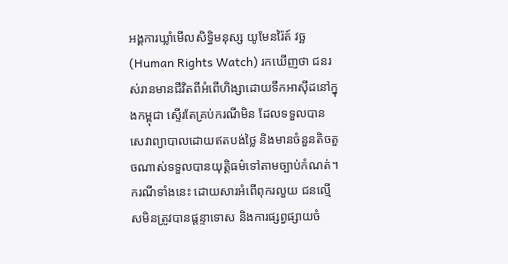អង្គការឃ្លាំមើលសិទ្ធិមនុស្ស យូមែនរ៉ៃត៍ វច្ឆ (Human Rights Watch) រកឃើញថា ជនរស់រានមានជីវិតពីអំពើហិង្សាដោយទឹកអាស៊ីដនៅក្នុងកម្ពុជា ស្ទើរតែគ្រប់ករណីមិន ដែលទទួលបានសេវាព្យាបាលដោយឥតបង់ថ្លៃ និងមានចំនួនតិចតួចណាស់ទទួលបានយុត្តិធម៌ទៅតាមច្បាប់កំណត់។ ករណីទាំងនេះ ដោយសារអំពើពុករលួយ ជនល្មើសមិនត្រូវបានផ្ដន្ទាទោស និងការផ្សព្វផ្សាយចំ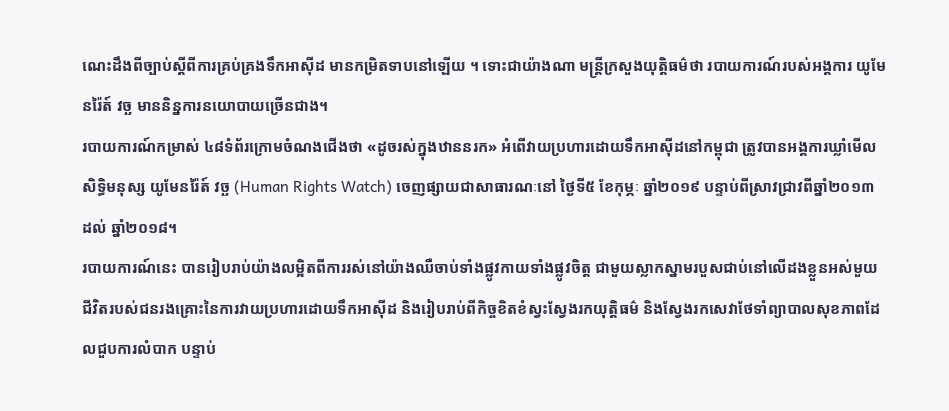ណេះដឹងពីច្បាប់ស្ដីពីការគ្រប់គ្រងទឹកអាស៊ីដ មានកម្រិតទាបនៅឡើយ ។ ទោះជាយ៉ាងណា មន្ត្រីក្រសួងយុតិ្តធម៌ថា របាយការណ៍របស់អង្គការ យូមែនរ៉ៃត៍ វច្ឆ មាននិន្នការនយោបាយច្រើនជាង។
របាយការណ៍កម្រាស់ ៤៨ទំព័រក្រោមចំណងជើងថា «ដូចរស់ក្នុងឋាននរក» អំពើវាយប្រហារដោយទឹកអាស៊ីដនៅកម្ពុជា ត្រូវបានអង្គការឃ្លាំមើលសិទ្ធិមនុស្ស យូមែនរ៉ៃត៍ វច្ឆ (Human Rights Watch) ចេញផ្សាយជាសាធារណៈនៅ ថ្ងៃទី៥ ខែកុម្ភៈ ឆ្នាំ២០១៩ បន្ទាប់ពីស្រាវជ្រាវពីឆ្នាំ២០១៣ ដល់ ឆ្នាំ២០១៨។
របាយការណ៍នេះ បានរៀបរាប់យ៉ាងលម្អិតពីការរស់នៅយ៉ាងឈឺចាប់ទាំងផ្លូវកាយទាំងផ្លូវចិត្ត ជាមួយស្លាកស្នាមរបួសជាប់នៅលើដងខ្លួនអស់មួយជីវិតរបស់ជនរងគ្រោះនៃការវាយប្រហារដោយទឹកអាស៊ីដ និងរៀបរាប់ពីកិច្ចខិតខំស្វះស្វែងរកយុត្តិធម៌ និងស្វែងរកសេវាថែទាំព្យាបាលសុខភាពដែលជួបការលំបាក បន្ទាប់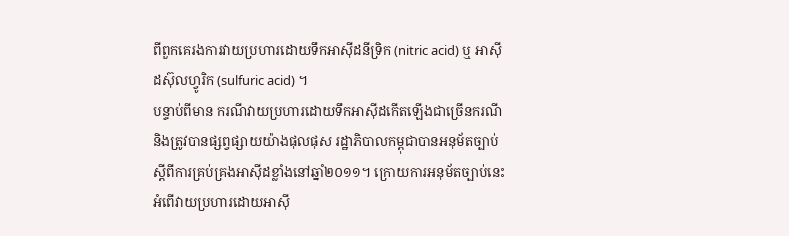ពីពួកគេរងការវាយប្រហារដោយទឹកអាស៊ីដនីទ្រិក (nitric acid) ឬ អាស៊ីដស៊ុលហ្វូរិក (sulfuric acid) ។
បន្ទាប់ពីមាន ករណីវាយប្រហារដោយទឹកអាស៊ីដកើតឡើងជាច្រើនករណី និងត្រូវបានផ្សព្វផ្សាយយ៉ាងផុលផុស រដ្ឋាភិបាលកម្ពុជាបានអនុម័តច្បាប់ស្ដីពីការគ្រប់គ្រងអាស៊ីដខ្លាំងនៅឆ្នាំ២០១១។ ក្រោយការអនុម័តច្បាប់នេះ អំពើវាយប្រហារដោយអាស៊ី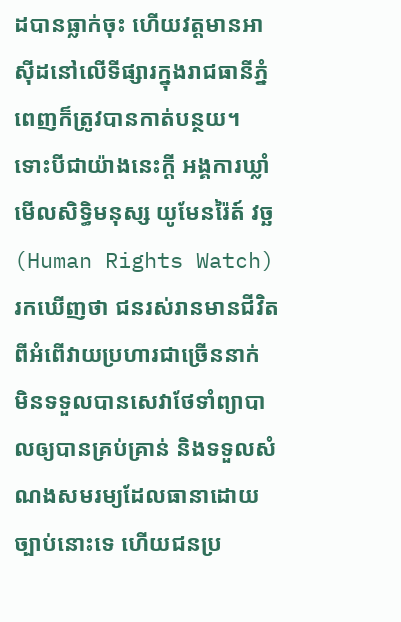ដបានធ្លាក់ចុះ ហើយវត្តមានអាស៊ីដនៅលើទីផ្សារក្នុងរាជធានីភ្នំពេញក៏ត្រូវបានកាត់បន្ថយ។ ទោះបីជាយ៉ាងនេះក្ដី អង្គការឃ្លាំមើលសិទ្ធិមនុស្ស យូមែនរ៉ៃត៍ វច្ឆ (Human Rights Watch) រកឃើញថា ជនរស់រានមានជីវិតពីអំពើវាយប្រហារជាច្រើននាក់ មិនទទួលបានសេវាថែទាំព្យាបាលឲ្យបានគ្រប់គ្រាន់ និងទទួលសំណងសមរម្យដែលធានាដោយច្បាប់នោះទេ ហើយជនប្រ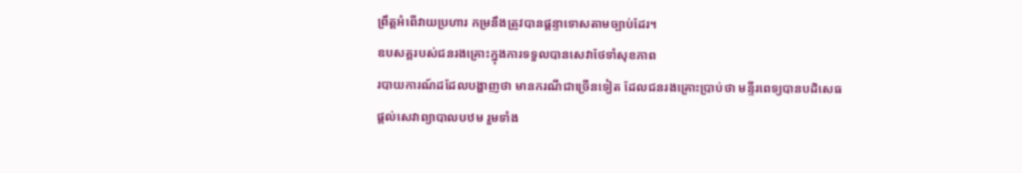ព្រឹត្តអំពើវាយប្រហារ កម្រនឹងត្រូវបានផ្ដន្ទាទោសតាមច្បាប់ដែរ។
ឧបសគ្គរបស់ជនរងគ្រោះក្នុងការទទួលបានសេវាថែទាំសុខភាព
របាយការណ៍ដដែលបង្ហាញថា មានករណីជាច្រើនទៀត ដែលជនរងគ្រោះប្រាប់ថា មន្ទីរពេទ្យបានបដិសេធផ្ដល់សេវាព្យាបាលបឋម រួមទាំង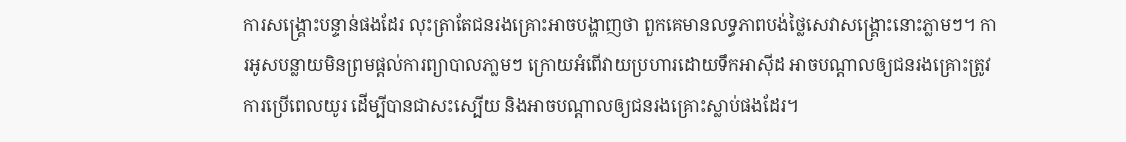ការសង្គ្រោះបន្ទាន់ផងដែរ លុះត្រាតែជនរងគ្រោះអាចបង្ហាញថា ពួកគេមានលទ្ធភាពបង់ថ្លៃសេវាសង្គ្រោះនោះភ្លាមៗ។ ការអូសបន្លាយមិនព្រមផ្ដល់ការព្យាបាលភា្លមៗ ក្រោយអំពើវាយប្រហារដោយទឹកអាស៊ីដ អាចបណ្ដាលឲ្យជនរងគ្រោះត្រូវការប្រើពេលយូរ ដើម្បីបានជាសះស្បើយ និងអាចបណ្ដាលឲ្យជនរងគ្រោះស្លាប់ផងដែរ។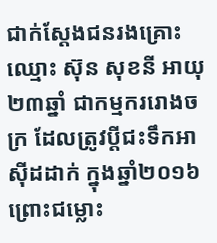ជាក់ស្ដែងជនរងគ្រោះឈ្មោះ ស៊ុន សុខនី អាយុ ២៣ឆ្នាំ ជាកម្មកររោងចក្រ ដែលត្រូវប្ដីជះទឹកអាស៊ីដដាក់ ក្នុងឆ្នាំ២០១៦ ព្រោះជម្លោះ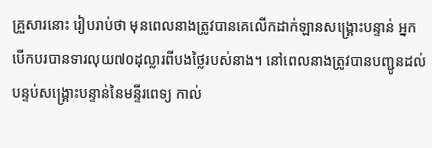គ្រួសារនោះ រៀបរាប់ថា មុនពេលនាងត្រូវបានគេលើកដាក់ឡានសង្គ្រោះបន្ទាន់ អ្នកបើកបរបានទារលុយ៧០ដុល្លារពីបងថ្លៃរបស់នាង។ នៅពេលនាងត្រូវបានបញ្ជូនដល់បន្ទប់សង្គ្រោះបន្ទាន់នៃមន្ទីរពេទ្យ កាល់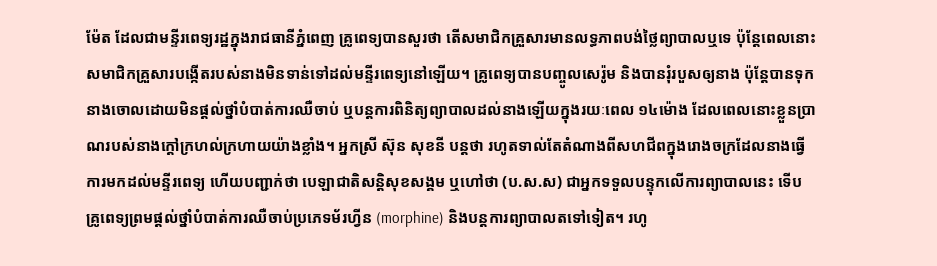ម៉ែត ដែលជាមន្ទីរពេទ្យរដ្ឋក្នុងរាជធានីភ្នំពេញ គ្រូពេទ្យបានសួរថា តើសមាជិកគ្រួសារមានលទ្ធភាពបង់ថ្លៃព្យាបាលឬទេ ប៉ុន្តែពេលនោះសមាជិកគ្រួសារបង្កើតរបស់នាងមិនទាន់ទៅដល់មន្ទីរពេទ្យនៅឡើយ។ គ្រូពេទ្យបានបញ្ចូលសេរ៉ូម និងបានរុំរបួសឲ្យនាង ប៉ុន្តែបានទុកនាងចោលដោយមិនផ្ដល់ថ្នាំបំបាត់ការឈឺចាប់ ឬបន្តការពិនិត្យព្យាបាលដល់នាងឡើយក្នុងរយៈពេល ១៤ម៉ោង ដែលពេលនោះខ្លួនប្រាណរបស់នាងក្តៅក្រហល់ក្រហាយយ៉ាងខ្លាំង។ អ្នកស្រី ស៊ុន សុខនី បន្តថា រហូតទាល់តែតំណាងពីសហជីពក្នុងរោងចក្រដែលនាងធ្វើការមកដល់មន្ទីរពេទ្យ ហើយបញ្ជាក់ថា បេឡាជាតិសន្តិសុខសង្គម ឬហៅថា (ប.ស.ស) ជាអ្នកទទួលបន្ទុកលើការព្យាបាលនេះ ទើបគ្រូពេទ្យព្រមផ្ដល់ថ្នាំបំបាត់ការឈឺចាប់ប្រភេទម័រហ្វីន (morphine) និងបន្តការព្យាបាលតទៅទៀត។ រហូ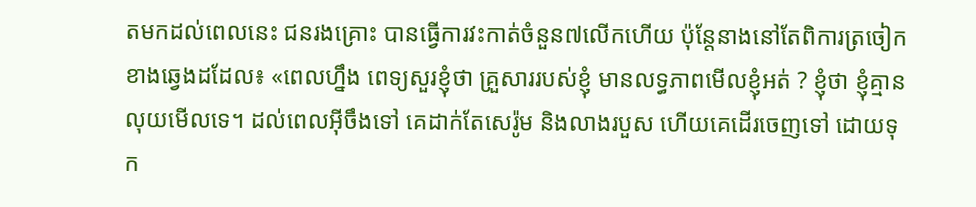តមកដល់ពេលនេះ ជនរងគ្រោះ បានធ្វើការវះកាត់ចំនួន៧លើកហើយ ប៉ុន្តែនាងនៅតែពិការត្រចៀកខាងឆ្វេងដដែល៖ «ពេលហ្នឹង ពេទ្យសួរខ្ញុំថា គ្រួសាររបស់ខ្ញុំ មានលទ្ធភាពមើលខ្ញុំអត់ ? ខ្ញុំថា ខ្ញុំគ្មានលុយមើលទេ។ ដល់ពេលអ៊ីចឹងទៅ គេដាក់តែសេរ៉ូម និងលាងរបួស ហើយគេដើរចេញទៅ ដោយទុក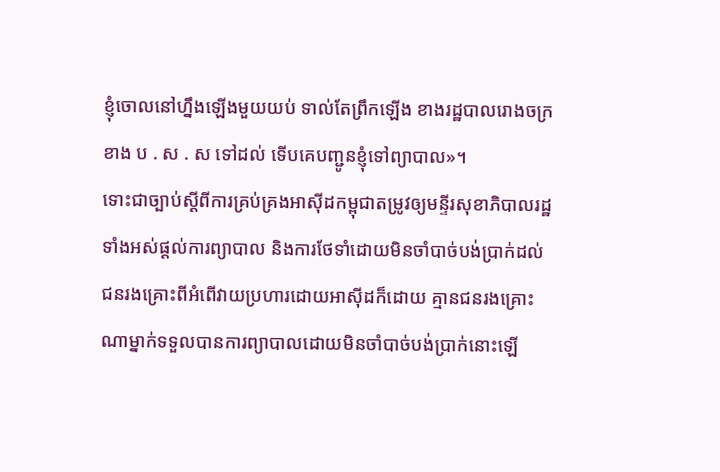ខ្ញុំចោលនៅហ្នឹងឡើងមួយយប់ ទាល់តែព្រឹកឡើង ខាងរដ្ឋបាលរោងចក្រ ខាង ប . ស . ស ទៅដល់ ទើបគេបញ្ជូនខ្ញុំទៅព្យាបាល»។
ទោះជាច្បាប់ស្ដីពីការគ្រប់គ្រងអាស៊ីដកម្ពុជាតម្រូវឲ្យមន្ទីរសុខាភិបាលរដ្ឋទាំងអស់ផ្ដល់ការព្យាបាល និងការថែទាំដោយមិនចាំបាច់បង់ប្រាក់ដល់ជនរងគ្រោះពីអំពើវាយប្រហារដោយអាស៊ីដក៏ដោយ គ្មានជនរងគ្រោះណាម្នាក់ទទួលបានការព្យាបាលដោយមិនចាំបាច់បង់ប្រាក់នោះឡើ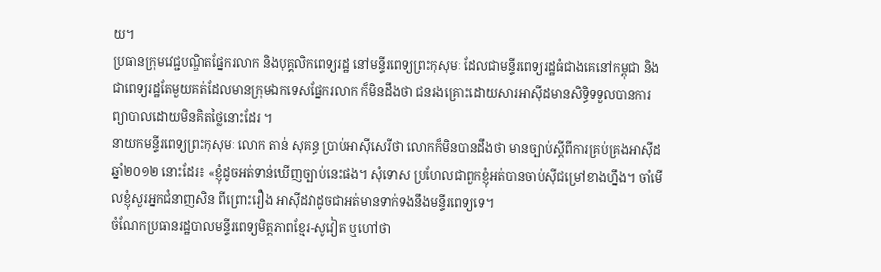យ។
ប្រធានក្រុមវេជ្ជបណ្ឌិតផ្នែករលាក និងបុគ្គលិកពេទ្យរដ្ឋ នៅមន្ទីរពេទ្យព្រះកុសុមៈ ដែលជាមន្ទីរពេទ្យរដ្ឋធំជាងគេនៅកម្ពុជា និងជាពេទ្យរដ្ឋតែមួយគត់ដែលមានក្រុមឯកទេសផ្នែករលាក ក៏មិនដឹងថា ជនរងគ្រោះដោយសារអាស៊ីដមានសិទ្ធិទទួលបានការព្យាបាលដោយមិនគិតថ្លៃនោះដែរ ។
នាយកមន្ទីរពេទ្យព្រះកុសុមៈ លោក តាន់ សុគន្ធ ប្រាប់អាស៊ីសេរីថា លោកក៏មិនបានដឹងថា មានច្បាប់ស្ដីពីការគ្រប់គ្រងអាស៊ីដ ឆ្នាំ២០១២ នោះដែរ៖ «ខ្ញុំដូចអត់ទាន់ឃើញច្បាប់នេះផង។ សុំទោស ប្រហែលជាពួកខ្ញុំអត់បានចាប់ស៊ីជម្រៅខាងហ្នឹង។ ចាំមើលខ្ញុំសួរអ្នកជំនាញសិន ពីព្រោះរឿង អាស៊ីដវាដូចជាអត់មានទាក់ទងនឹងមន្ទីរពេទ្យទេ។
ចំណែកប្រធានរដ្ឋបាលមន្ទីរពេទ្យមិត្តភាពខ្មែរ-សូវៀត ឬហៅថា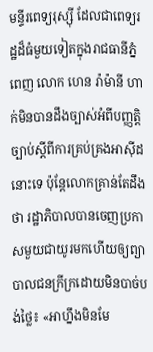មន្ទីរពេទ្យរុស្ស៊ី ដែលជាពេទ្យរដ្ឋដ៏ធំមួយទៀតក្នុងរាជធានីភ្នំពេញ លោក ហេន រ៉ាម៉ានី ហាក់មិនបានដឹងច្បាស់អំពីបញ្ញត្តិច្បាប់ស្ដីពីការគ្រប់គ្រងអាស៊ីដនោះទេ ប៉ុន្តែលោកគ្រាន់តែដឹងថា រដ្ឋាភិបាលបានចេញប្រកាសមួយជាយូរមកហើយឲ្យព្យាបាលជនក្រីក្រដោយមិនបាច់បង់ថ្លៃ៖ «អាហ្នឹងមិនមែ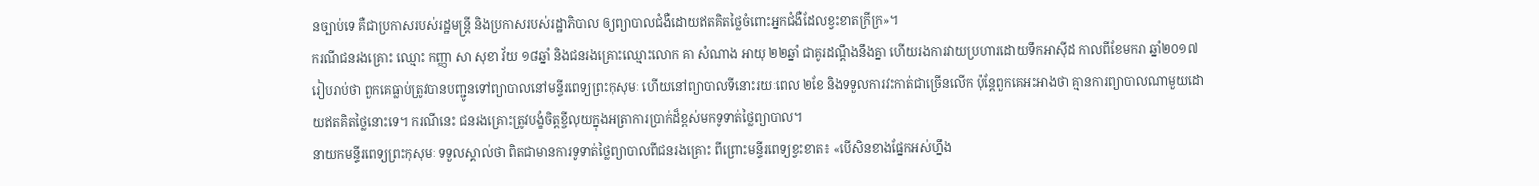នច្បាប់ទេ គឺជាប្រកាសរបស់រដ្ឋមន្ត្រី និងប្រកាសរបស់រដ្ឋាភិបាល ឲ្យព្យាបាលជំងឺដោយឥតគិតថ្លៃចំពោះអ្នកជំងឺដែលខ្វះខាតក្រីក្រ»។
ករណីជនរងគ្រោះ ឈ្មោះ កញ្ញា សា សុខា វ័យ ១៨ឆ្នាំ និងជនរងគ្រោះឈ្មោះលោក គា សំណាង អាយុ ២២ឆ្នាំ ជាគូរដណ្ដឹងនឹងគ្នា ហើយរងការវាយប្រហារដោយទឹកអាស៊ីដ កាលពីខែមករា ឆ្នាំ២០១៧ រៀបរាប់ថា ពួកគេធ្លាប់ត្រូវបានបញ្ជូនទៅព្យាបាលនៅមន្ទីរពេទ្យព្រះកុសុមៈ ហើយនៅព្យាបាលទីនោះរយៈពេល ២ខែ និងទទួលការវះកាត់ជាច្រើនលើក ប៉ុន្តែពួកគេអះអាងថា គ្មានការព្យាបាលណាមួយដោយឥតគិតថ្លៃនោះទេ។ ករណីនេះ ជនរងគ្រោះត្រូវបង្ខំចិត្តខ្ចីលុយក្នុងអត្រាការប្រាក់ដ៏ខ្ពស់មកទូទាត់ថ្លៃព្យាបាល។
នាយកមន្ទីរពេទ្យព្រះកុសុមៈ ទទួលស្គាល់ថា ពិតជាមានការទូទាត់ថ្លៃព្យាបាលពីជនរងគ្រោះ ពីព្រោះមន្ទីរពេទ្យខ្វះខាត៖ «បើសិនខាងផ្នែកអស់ហ្នឹង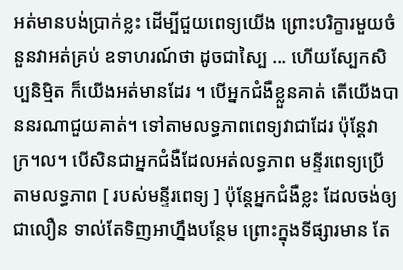អត់មានបង់ប្រាក់ខ្លះ ដើម្បីជួយពេទ្យយើង ព្រោះបរិក្ខារមួយចំនួនវាអត់គ្រប់ ឧទាហរណ៍ថា ដូចជាស្បៃ ... ហើយស្បែកសិប្បនិម្មិត ក៏យើងអត់មានដែរ ។ បើអ្នកជំងឺខ្លួនគាត់ តើយើងបាននរណាជួយគាត់។ ទៅតាមលទ្ធភាពពេទ្យវាជាដែរ ប៉ុន្តែវាក្រ។ល។ បើសិនជាអ្នកជំងឺដែលអត់លទ្ធភាព មន្ទីរពេទ្យប្រើតាមលទ្ធភាព [ របស់មន្ទីរពេទ្យ ] ប៉ុន្តែអ្នកជំងឺខ្លះ ដែលចង់ឲ្យជាលឿន ទាល់តែទិញអាហ្នឹងបន្ថែម ព្រោះក្នុងទីផ្សារមាន តែ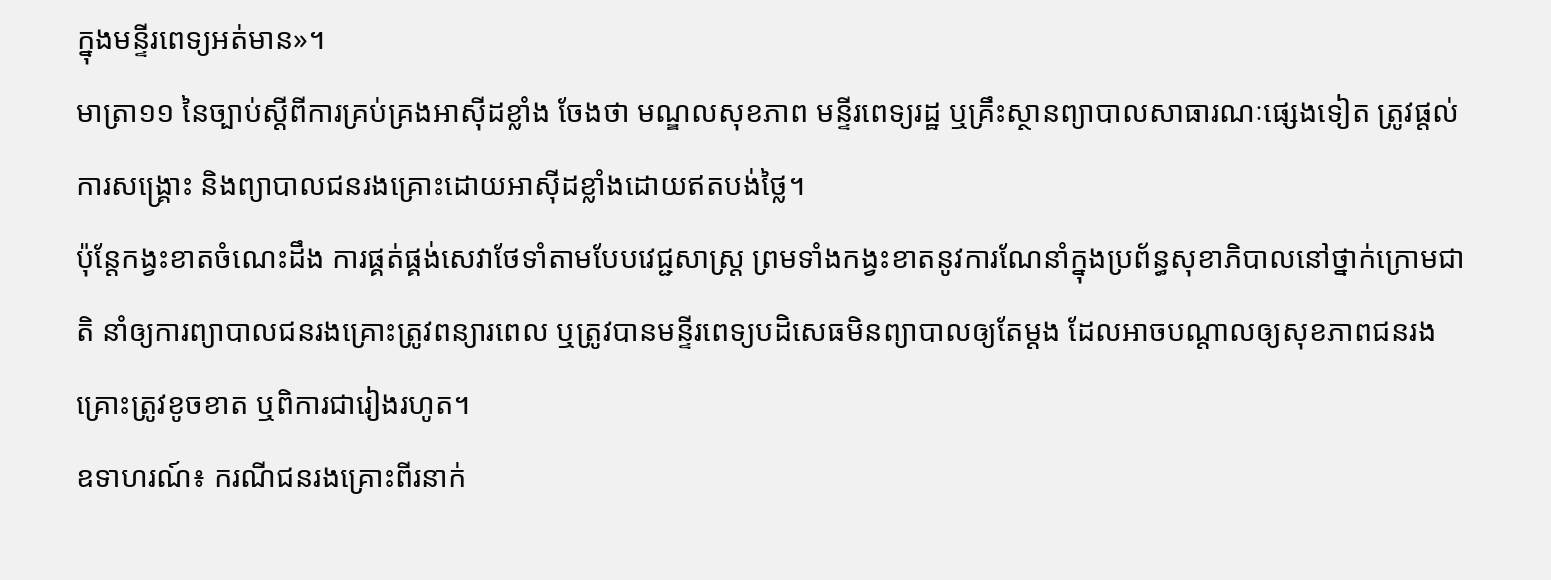ក្នុងមន្ទីរពេទ្យអត់មាន»។
មាត្រា១១ នៃច្បាប់ស្ដីពីការគ្រប់គ្រងអាស៊ីដខ្លាំង ចែងថា មណ្ឌលសុខភាព មន្ទីរពេទ្យរដ្ឋ ឬគ្រឹះស្ថានព្យាបាលសាធារណៈផ្សេងទៀត ត្រូវផ្តល់ការសង្គ្រោះ និងព្យាបាលជនរងគ្រោះដោយអាស៊ីដខ្លាំងដោយឥតបង់ថ្លៃ។
ប៉ុន្តែកង្វះខាតចំណេះដឹង ការផ្គត់ផ្គង់សេវាថែទាំតាមបែបវេជ្ជសាស្ត្រ ព្រមទាំងកង្វះខាតនូវការណែនាំក្នុងប្រព័ន្ធសុខាភិបាលនៅថ្នាក់ក្រោមជាតិ នាំឲ្យការព្យាបាលជនរងគ្រោះត្រូវពន្យារពេល ឬត្រូវបានមន្ទីរពេទ្យបដិសេធមិនព្យាបាលឲ្យតែម្ដង ដែលអាចបណ្ដាលឲ្យសុខភាពជនរងគ្រោះត្រូវខូចខាត ឬពិការជារៀងរហូត។
ឧទាហរណ៍៖ ករណីជនរងគ្រោះពីរនាក់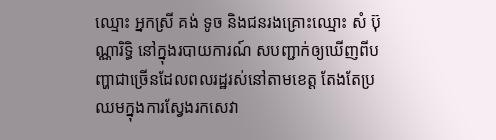ឈ្មោះ អ្នកស្រី គង់ ទូច និងជនរងគ្រោះឈ្មោះ សំ ប៊ុណ្ណារិទ្ធិ នៅក្នុងរបាយការណ៍ សបញ្ជាក់ឲ្យឃើញពីបញ្ហាជាច្រើនដែលពលរដ្ឋរស់នៅតាមខេត្ត តែងតែប្រឈមក្នុងការស្វែងរកសេវា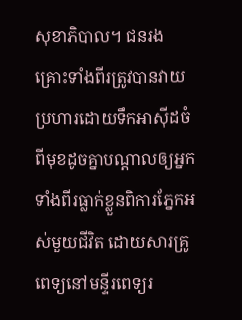សុខាភិបាល។ ជនរងគ្រោះទាំងពីរត្រូវបានវាយប្រហារដោយទឹកអាស៊ីដចំពីមុខដូចគ្នាបណ្ដាលឲ្យអ្នកទាំងពីរធ្លាក់ខ្លួនពិការភ្នែកអស់មួយជីវិត ដោយសារគ្រូពេទ្យនៅមន្ទីរពេទ្យរ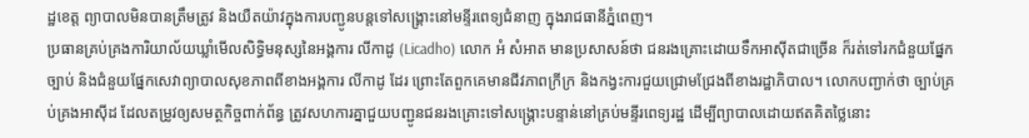ដ្ឋខេត្ត ព្យាបាលមិនបានត្រឹមត្រូវ និងយឺតយ៉ាវក្នុងការបញ្ជូនបន្តទៅសង្គ្រោះនៅមន្ទីរពេទ្យជំនាញ ក្នុងរាជធានីភ្នំពេញ។
ប្រធានគ្រប់គ្រងការិយាល័យឃ្លាំមើលសិទ្ធិមនុស្សនៃអង្គការ លីកាដូ (Licadho) លោក អំ សំអាត មានប្រសាសន៍ថា ជនរងគ្រោះដោយទឹកអាស៊ីតជាច្រើន ក៏រត់ទៅរកជំនួយផ្នែកច្បាប់ និងជំនួយផ្នែកសេវាព្យាបាលសុខភាពពីខាងអង្គការ លីកាដូ ដែរ ព្រោះតែពួកគេមានជីវភាពក្រីក្រ និងកង្វះការជួយជ្រោមជ្រែងពីខាងរដ្ឋាភិបាល។ លោកបញ្ជាក់ថា ច្បាប់គ្រប់គ្រងអាស៊ីដ ដែលតម្រូវឲ្យសមត្ថកិច្ចពាក់ព័ន្ធ ត្រូវសហការគ្នាជួយបញ្ជូនជនរងគ្រោះទៅសង្គ្រោះបន្ទាន់នៅគ្រប់មន្ទីរពេទ្យរដ្ឋ ដើម្បីព្យាបាលដោយឥតគិតថ្លៃនោះ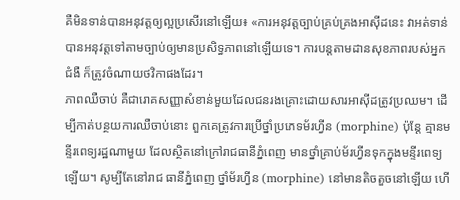គឺមិនទាន់បានអនុវត្តឲ្យល្អប្រសើរនៅឡើយ៖ «ការអនុវត្តច្បាប់គ្រប់គ្រងអាស៊ីដនេះ វាអត់ទាន់បានអនុវត្តទៅតាមច្បាប់ឲ្យមានប្រសិទ្ធភាពនៅឡើយទេ។ ការបន្តតាមដានសុខភាពរបស់អ្នកជំងឺ ក៏ត្រូវចំណាយថវិកាផងដែរ។
ភាពឈឺចាប់ គឺជារោគសញ្ញាសំខាន់មួយដែលជនរងគ្រោះដោយសារអាស៊ីដត្រូវប្រឈម។ ដើម្បីកាត់បន្ថយការឈឺចាប់នោះ ពួកគេត្រូវការប្រើថ្នាំប្រភេទម័រហ្វីន (morphine) ប៉ុន្តែ គ្មានមន្ទីរពេទ្យរដ្ឋណាមួយ ដែលស្ថិតនៅក្រៅរាជធានីភ្នំពេញ មានថ្នាំគ្រាប់ម័រហ្វីនទុកក្នុងមន្ទីរពេទ្យឡើយ។ សូម្បីតែនៅរាជ ធានីភ្នំពេញ ថ្នាំម័រហ្វីន (morphine) នៅមានតិចតួចនៅឡើយ ហើ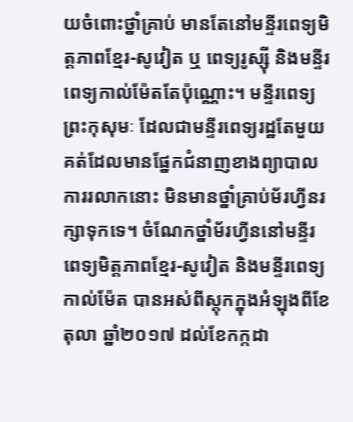យចំពោះថ្នាំគ្រាប់ មានតែនៅមន្ទីរពេទ្យមិត្តភាពខ្មែរ-សូវៀត ឬ ពេទ្យរូស្ស៊ី និងមន្ទីរពេទ្យកាល់ម៉ែតតែប៉ុណ្ណោះ។ មន្ទីរពេទ្យព្រះកុសុមៈ ដែលជាមន្ទីរពេទ្យរដ្ឋតែមួយគត់ដែលមានផ្នែកជំនាញខាងព្យាបាលការរលាកនោះ មិនមានថ្នាំគ្រាប់ម័រហ្វីនរក្សាទុកទេ។ ចំណែកថ្នាំម័រហ្វីននៅមន្ទីរពេទ្យមិត្តភាពខ្មែរ-សូវៀត និងមន្ទីរពេទ្យកាល់ម៉ែត បានអស់ពីស្តុកក្នុងអំឡុងពីខែតុលា ឆ្នាំ២០១៧ ដល់ខែកក្កដា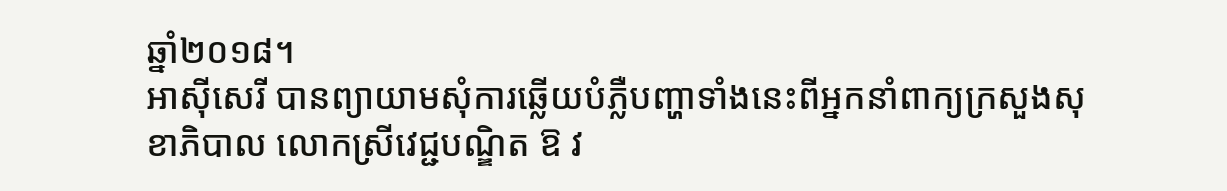ឆ្នាំ២០១៨។
អាស៊ីសេរី បានព្យាយាមសុំការឆ្លើយបំភ្លឺបញ្ហាទាំងនេះពីអ្នកនាំពាក្យក្រសួងសុខាភិបាល លោកស្រីវេជ្ជបណ្ឌិត ឱ វ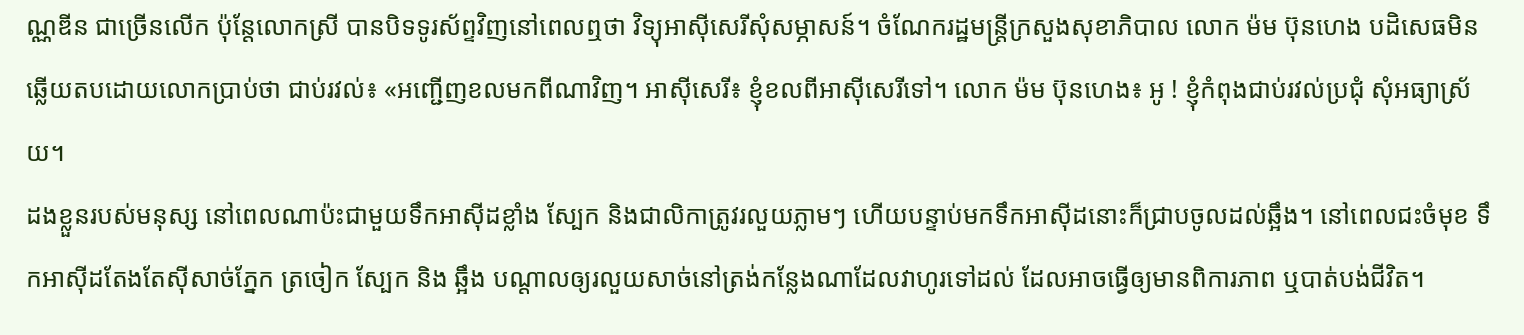ណ្ណឌីន ជាច្រើនលើក ប៉ុន្តែលោកស្រី បានបិទទូរស័ព្ទវិញនៅពេលឮថា វិទ្យុអាស៊ីសេរីសុំសម្ភាសន៍។ ចំណែករដ្ឋមន្ត្រីក្រសួងសុខាភិបាល លោក ម៉ម ប៊ុនហេង បដិសេធមិនឆ្លើយតបដោយលោកប្រាប់ថា ជាប់រវល់៖ «អញ្ជើញខលមកពីណាវិញ។ អាស៊ីសេរី៖ ខ្ញុំខលពីអាស៊ីសេរីទៅ។ លោក ម៉ម ប៊ុនហេង៖ អូ ! ខ្ញុំកំពុងជាប់រវល់ប្រជុំ សុំអធ្យាស្រ័យ។
ដងខ្លួនរបស់មនុស្ស នៅពេលណាប៉ះជាមួយទឹកអាស៊ីដខ្លាំង ស្បែក និងជាលិកាត្រូវរលួយភ្លាមៗ ហើយបន្ទាប់មកទឹកអាស៊ីដនោះក៏ជ្រាបចូលដល់ឆ្អឹង។ នៅពេលជះចំមុខ ទឹកអាស៊ីដតែងតែស៊ីសាច់ភ្នែក ត្រចៀក ស្បែក និង ឆ្អឹង បណ្ដាលឲ្យរលួយសាច់នៅត្រង់កន្លែងណាដែលវាហូរទៅដល់ ដែលអាចធ្វើឲ្យមានពិការភាព ឬបាត់បង់ជីវិត។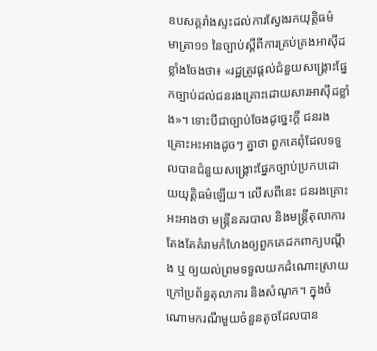ឧបសគ្គរាំងស្ទះដល់ការស្វែងរកយុត្តិធម៌
មាត្រា១១ នៃច្បាប់ស្ដីពីការគ្រប់គ្រងអាស៊ីដខ្លាំងចែងថា៖ «រដ្ឋត្រូវផ្ដល់ជំនួយសង្គ្រោះផ្នែកច្បាប់ដល់ជនរងគ្រោះដោយសារអាស៊ីដខ្លាំង»។ ទោះបីជាច្បាប់ចែងដូច្នេះក្ដី ជនរងគ្រោះអះអាងដូចៗ គ្នាថា ពួកគេពុំដែលទទួលបានជំនួយសង្គ្រោះផ្នែកច្បាប់ប្រកបដោយយុត្តិធម៌ឡើយ។ លើសពីនេះ ជនរងគ្រោះ អះអាងថា មន្ត្រីនគរបាល និងមន្ត្រីតុលាការ តែងតែគំរាមកំហែងឲ្យពួកគេដកពាក្យបណ្ដឹង ឬ ឲ្យយល់ព្រមទទួលយកដំណោះស្រាយក្រៅប្រព័ន្ធតុលាការ និងសំណូក។ ក្នុងចំណោមករណីមួយចំនួនតូចដែលបាន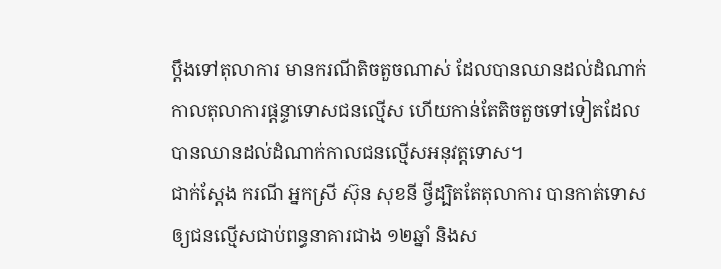ប្ដឹងទៅតុលាការ មានករណីតិចតួចណាស់ ដែលបានឈានដល់ដំណាក់កាលតុលាការផ្ដន្ទាទោសជនល្មើស ហើយកាន់តែតិចតួចទៅទៀតដែលបានឈានដល់ដំណាក់កាលជនល្មើសអនុវត្តទោស។
ជាក់ស្ដែង ករណី អ្នកស្រី ស៊ុន សុខនី ថ្វីដ្បិតតែតុលាការ បានកាត់ទោសឲ្យជនល្មើសជាប់ពន្ធនាគារជាង ១២ឆ្នាំ និងស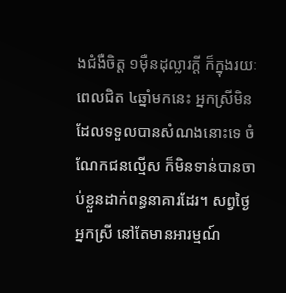ងជំងឺចិត្ត ១ម៉ឺនដុល្លារក្តី ក៏ក្នុងរយៈពេលជិត ៤ឆ្នាំមកនេះ អ្នកស្រីមិនដែលទទួលបានសំណងនោះទេ ចំណែកជនល្មើស ក៏មិនទាន់បានចាប់ខ្លួនដាក់ពន្ធនាគារដែរ។ សព្វថ្ងៃ អ្នកស្រី នៅតែមានអារម្មណ៍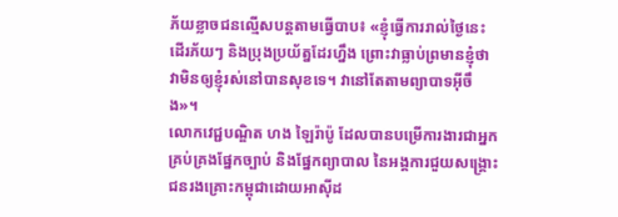ភ័យខ្លាចជនល្មើសបន្តតាមធ្វើបាប៖ «ខ្ញុំធ្វើការរាល់ថ្ងៃនេះ ដើរភ័យៗ និងប្រុងប្រយ័ត្នដែរហ្នឹង ព្រោះវាធ្លាប់ព្រមានខ្ញុំថា វាមិនឲ្យខ្ញុំរស់នៅបានសុខទេ។ វានៅតែតាមព្យាបាទអ៊ីចឹង»។
លោកវេជ្ជបណ្ឌិត ហង ឡៃរ៉ាប៉ូ ដែលបានបម្រើការងារជាអ្នកគ្រប់គ្រងផ្នែកច្បាប់ និងផ្នែកព្យាបាល នៃអង្គការជួយសង្គ្រោះជនរងគ្រោះកម្ពុជាដោយអាស៊ីដ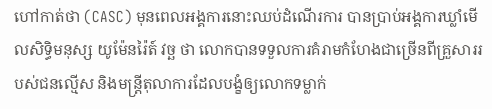ហៅកាត់ថា (CASC) មុនពេលអង្គការនោះឈប់ដំណើរការ បានប្រាប់អង្គការឃ្លាំមើលសិទ្ធិមនុស្ស យូម៉ែនរ៉ៃត៍ វច្ឆ ថា លោកបានទទួលការគំរាមកំហែងជាច្រើនពីគ្រួសាររបស់ជនល្មើស និងមន្ត្រីតុលាការដែលបង្ខំឲ្យលោកទម្លាក់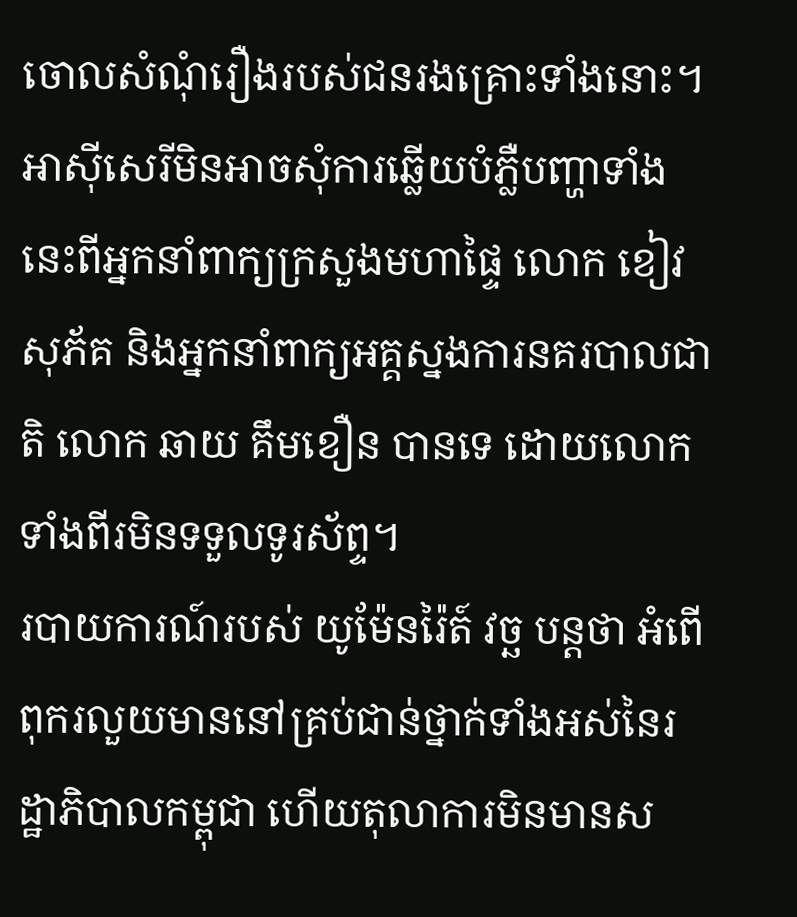ចោលសំណុំរឿងរបស់ជនរងគ្រោះទាំងនោះ។
អាស៊ីសេរីមិនអាចសុំការឆ្លើយបំភ្លឺបញ្ហាទាំងនេះពីអ្នកនាំពាក្យក្រសួងមហាផ្ទៃ លោក ខៀវ សុភ័គ និងអ្នកនាំពាក្យអគ្គស្នងការនគរបាលជាតិ លោក ឆាយ គឹមខឿន បានទេ ដោយលោកទាំងពីរមិនទទួលទូរស័ព្ទ។
របាយការណ៍របស់ យូម៉ែនរ៉ៃត៍ វច្ឆ បន្តថា អំពើពុករលួយមាននៅគ្រប់ជាន់ថ្នាក់ទាំងអស់នៃរដ្ឋាភិបាលកម្ពុជា ហើយតុលាការមិនមានស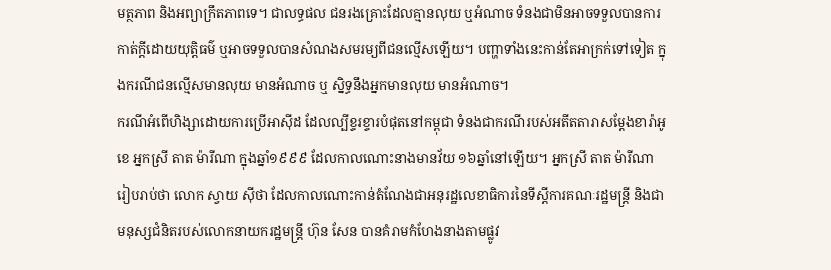មត្ថភាព និងអព្យាក្រឹតភាពទេ។ ជាលទ្ធផល ជនរងគ្រោះដែលគ្មានលុយ ឬអំណាច ទំនងជាមិនអាចទទួលបានការកាត់ក្ដីដោយយុត្តិធម៌ ឬអាចទទួលបានសំណងសមរម្យពីជនល្មើសឡើយ។ បញ្ហាទាំងនេះកាន់តែអាក្រក់ទៅទៀត ក្នុងករណីជនល្មើសមានលុយ មានអំណាច ឬ ស្និទ្ធនឹងអ្នកមានលុយ មានអំណាច។
ករណីអំពើហិង្សាដោយការប្រើអាស៊ីដ ដែលល្បីខ្ទរខ្ទារបំផុតនៅកម្ពុជា ទំនងជាករណីរបស់អតីតតារាសម្ដែងខារ៉ាអូខេ អ្នកស្រី តាត ម៉ារីណា ក្នុងឆ្នាំ១៩៩៩ ដែលកាលណោះនាងមានវ័យ ១៦ឆ្នាំនៅឡើយ។ អ្នកស្រី តាត ម៉ារីណា រៀបរាប់ថា លោក ស្វាយ ស៊ីថា ដែលកាលណោះកាន់តំណែងជាអនុរដ្ឋលេខាធិការនៃទីស្ដីការគណៈរដ្ឋមន្ត្រី និងជាមនុស្សជំនិតរបស់លោកនាយករដ្ឋមន្ត្រី ហ៊ុន សែន បានគំរាមកំហែងនាងតាមផ្លូវ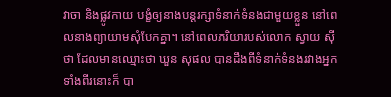វាចា និងផ្លូវកាយ បង្ខំឲ្យនាងបន្តរក្សាទំនាក់ទំនងជាមួយខ្លួន នៅពេលនាងព្យាយាមសុំបែកគ្នា។ នៅពេលភរិយារបស់លោក ស្វាយ ស៊ីថា ដែលមានឈ្មោះថា ឃួន សុផល បានដឹងពីទំនាក់ទំនងរវាងអ្នកទាំងពីរនោះក៏ បា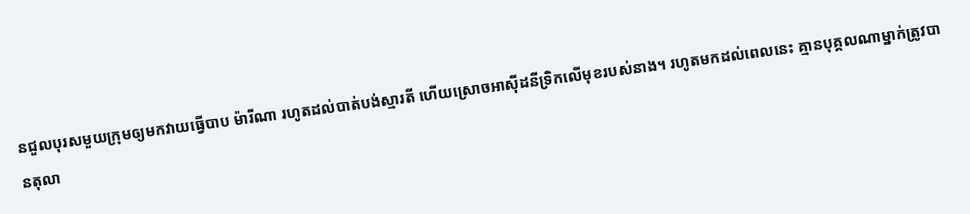នជួលបុរសមួយក្រុមឲ្យមកវាយធ្វើបាប ម៉ារីណា រហូតដល់បាត់បង់ស្មារតី ហើយស្រោចអាស៊ីដនីទ្រិកលើមុខរបស់នាង។ រហូតមកដល់ពេលនេះ គ្មានបុគ្គលណាម្នាក់ត្រូវបានតុលា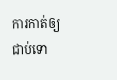ការកាត់ឲ្យជាប់ទោ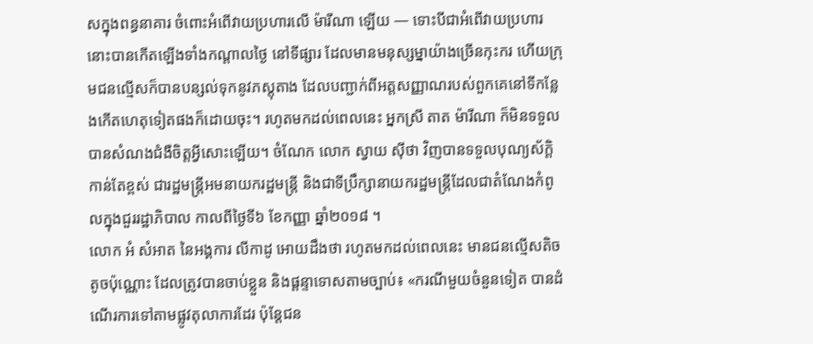សក្នុងពន្ធនាគារ ចំពោះអំពើវាយប្រហារលើ ម៉ារីណា ឡើយ — ទោះបីជាអំពើវាយប្រហារនោះបានកើតឡើងទាំងកណ្ដាលថ្ងៃ នៅទីផ្សារ ដែលមានមនុស្សម្នាយ៉ាងច្រើនកុះករ ហើយក្រុមជនល្មើសក៏បានបន្សល់ទុកនូវភស្តុតាង ដែលបញ្ជាក់ពីអត្តសញ្ញាណរបស់ពួកគេនៅទីកន្លែងកើតហេតុទៀតផងក៏ដោយចុះ។ រហូតមកដល់ពេលនេះ អ្នកស្រី តាត ម៉ារីណា ក៏មិនទទួលបានសំណងជំងឺចិត្តអ្វីសោះឡើយ។ ចំណែក លោក ស្វាយ ស៊ីថា វិញបានទទួលបុណ្យស័ក្ដិកាន់តែខ្ពស់ ជារដ្ឋមន្ត្រីអមនាយករដ្ឋមន្ត្រី និងជាទីប្រឹក្សានាយករដ្ឋមន្ត្រីដែលជាតំណែងកំពូលក្នុងជួររដ្ឋាភិបាល កាលពីថ្ងៃទី៦ ខែកញ្ញា ឆ្នាំ២០១៨ ។
លោក អំ សំអាត នៃអង្គការ លីកាដូ អោយដឹងថា រហូតមកដល់ពេលនេះ មានជនល្មើសតិចតូចប៉ុណ្ណោះ ដែលត្រូវបានចាប់ខ្លួន និងផ្ដន្ទាទោសតាមច្បាប់៖ «ករណីមួយចំនួនទៀត បានដំណើរការទៅតាមផ្លូវតុលាការដែរ ប៉ុន្តែជន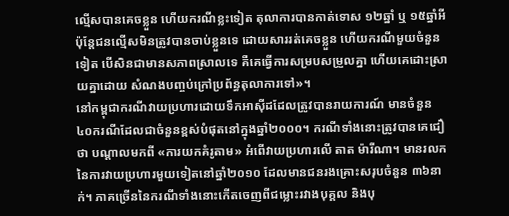ល្មើសបានគេចខ្លួន ហើយករណីខ្លះទៀត តុលាការបានកាត់ទោស ១២ឆ្នាំ ឬ ១៥ឆ្នាំអី ប៉ុន្តែជនល្មើសមិនត្រូវបានចាប់ខ្លួនទេ ដោយសាររត់គេចខ្លួន ហើយករណីមួយចំនួនទៀត បើសិនជាមានសភាពស្រាលទេ គឺគេធ្វើការសម្របសម្រួលគ្នា ហើយគេដោះស្រាយគ្នាដោយ សំណងបញ្ចប់ក្រៅប្រព័ន្ធតុលាការទៅ»។
នៅកម្ពុជាករណីវាយប្រហារដោយទឹកអាស៊ីដដែលត្រូវបានរាយការណ៍ មានចំនួន ៤០ករណីដែលជាចំនួនខ្ពស់បំផុតនៅក្នុងឆ្នាំ២០០០។ ករណីទាំងនោះត្រូវបានគេជឿថា បណ្ដាលមកពី «ការយកគំរូតាម» អំពើវាយប្រហារលើ តាត ម៉ារីណា។ មានរលកនៃការវាយប្រហារមួយទៀតនៅឆ្នាំ២០១០ ដែលមានជនរងគ្រោះសរុបចំនួន ៣៦នាក់។ ភាគច្រើននៃករណីទាំងនោះកើតចេញពីជម្លោះរវាងបុគ្គល និងបុ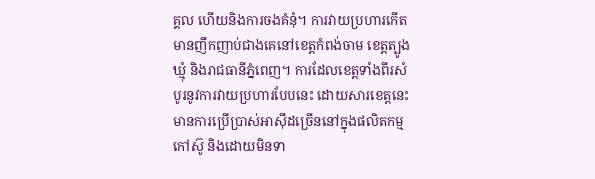គ្គល ហើយនិងការចងគំនុំ។ ការវាយប្រហារកើតមានញឹកញាប់ជាងគេនៅខេត្តកំពង់ចាម ខេត្តត្បូងឃ្មុំ និងរាជធានីភ្នំពេញ។ ការដែលខេត្តទាំងពីរសំបូរនូវការវាយប្រហារបែបនេះ ដោយសារខេត្តនេះមានការប្រើប្រាស់អាស៊ីដច្រើននៅក្នុងផលិតកម្មកៅស៊ូ និងដោយមិនទា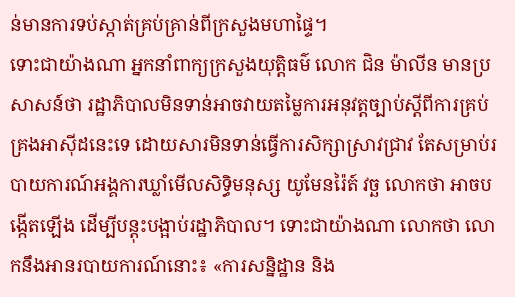ន់មានការទប់ស្កាត់គ្រប់គ្រាន់ពីក្រសួងមហាផ្ទៃ។
ទោះជាយ៉ាងណា អ្នកនាំពាក្យក្រសួងយុត្តិធម៌ លោក ជិន ម៉ាលីន មានប្រសាសន៍ថា រដ្ឋាភិបាលមិនទាន់អាចវាយតម្លៃការអនុវត្តច្បាប់ស្ដីពីការគ្រប់គ្រងអាស៊ីដនេះទេ ដោយសារមិនទាន់ធ្វើការសិក្សាស្រាវជ្រាវ តែសម្រាប់របាយការណ៍អង្គការឃ្លាំមើលសិទ្ធិមនុស្ស យូមែនរ៉ៃត៍ វច្ឆ លោកថា អាចបង្កើតឡើង ដើម្បីបន្តុះបង្អាប់រដ្ឋាភិបាល។ ទោះជាយ៉ាងណា លោកថា លោកនឹងអានរបាយការណ៍នោះ៖ «ការសន្និដ្ឋាន និង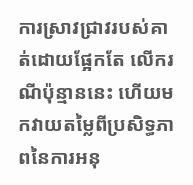ការស្រាវជ្រាវរបស់គាត់ដោយផ្អែកតែ លើករណីប៉ុន្មាននេះ ហើយមកវាយតម្លៃពីប្រសិទ្ធភាពនៃការអនុ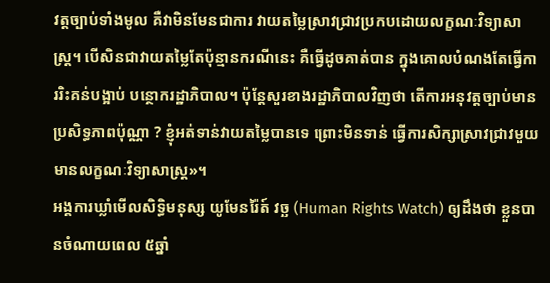វត្តច្បាប់ទាំងមូល គឺវាមិនមែនជាការ វាយតម្លៃស្រាវជ្រាវប្រកបដោយលក្ខណៈវិទ្យាសាស្ត្រ។ បើសិនជាវាយតម្លៃតែប៉ុន្មានករណីនេះ គឺធ្វើដូចគាត់បាន ក្នុងគោលបំណងតែធ្វើការរិះគន់បង្អាប់ បន្ថោករដ្ឋាភិបាល។ ប៉ុន្តែសួរខាងរដ្ឋាភិបាលវិញថា តើការអនុវត្តច្បាប់មានប្រសិទ្ធភាពប៉ុណ្ណា ? ខ្ញុំអត់ទាន់វាយតម្លៃបានទេ ព្រោះមិនទាន់ ធ្វើការសិក្សាស្រាវជ្រាវមួយមានលក្ខណៈវិទ្យាសាស្ត្រ»។
អង្គការឃ្លាំមើលសិទ្ធិមនុស្ស យូមែនរ៉ៃត៍ វច្ឆ (Human Rights Watch) ឲ្យដឹងថា ខ្លួនបានចំណាយពេល ៥ឆ្នាំ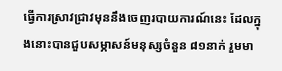ធ្វើការស្រាវជ្រាវមុននឹងចេញរបាយការណ៍នេះ ដែលក្នុងនោះបានជួបសម្ភាសន៍មនុស្សចំនួន ៨១នាក់ រួមមា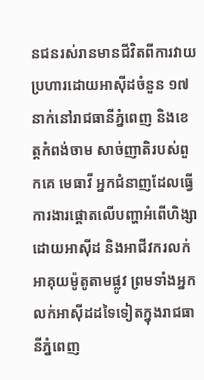នជនរស់រានមានជីវិតពីការវាយប្រហារដោយអាស៊ីដចំនួន ១៧នាក់នៅរាជធានីភ្នំពេញ និងខេត្តកំពង់ចាម សាច់ញាតិរបស់ពួកគេ មេធាវី អ្នកជំនាញដែលធ្វើការងារផ្ដោតលើបញ្ហាអំពើហិង្សាដោយអាស៊ីដ និងអាជីវករលក់អាគុយម៉ូតូតាមផ្លូវ ព្រមទាំងអ្នក លក់អាស៊ីដដទៃទៀតក្នុងរាជធានីភ្នំពេញ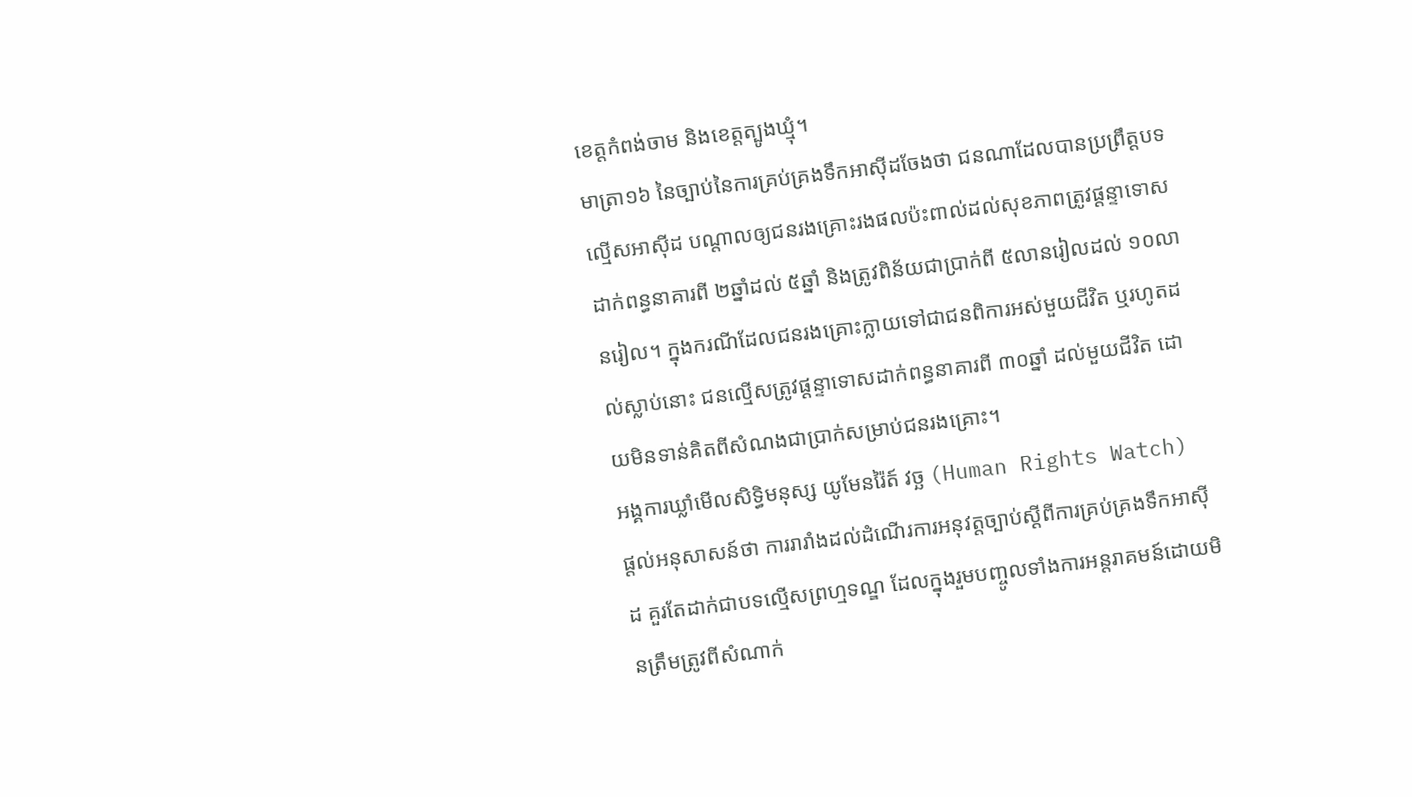ខេត្តកំពង់ចាម និងខេត្តត្បូងឃ្មុំ។
មាត្រា១៦ នៃច្បាប់នៃការគ្រប់គ្រងទឹកអាស៊ីដចែងថា ជនណាដែលបានប្រព្រឹត្តបទល្មើសអាស៊ីដ បណ្ដាលឲ្យជនរងគ្រោះរងផលប៉ះពាល់ដល់សុខភាពត្រូវផ្ដន្ទាទោសដាក់ពន្ធនាគារពី ២ឆ្នាំដល់ ៥ឆ្នាំ និងត្រូវពិន័យជាប្រាក់ពី ៥លានរៀលដល់ ១០លានរៀល។ ក្នុងករណីដែលជនរងគ្រោះក្លាយទៅជាជនពិការអស់មួយជីវិត ឬរហូតដល់ស្លាប់នោះ ជនល្មើសត្រូវផ្ដន្ទាទោសដាក់ពន្ធនាគារពី ៣០ឆ្នាំ ដល់មួយជីវិត ដោយមិនទាន់គិតពីសំណងជាប្រាក់សម្រាប់ជនរងគ្រោះ។
អង្គការឃ្លាំមើលសិទ្ធិមនុស្ស យូមែនរ៉ៃត៍ វច្ឆ (Human Rights Watch) ផ្ដល់អនុសាសន៍ថា ការរារាំងដល់ដំណើរការអនុវត្តច្បាប់ស្ដីពីការគ្រប់គ្រងទឹកអាស៊ីដ គួរតែដាក់ជាបទល្មើសព្រហ្មទណ្ឌ ដែលក្នុងរួមបញ្ចូលទាំងការអន្តរាគមន៍ដោយមិនត្រឹមត្រូវពីសំណាក់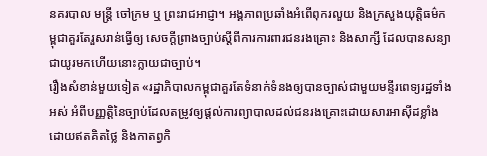នគរបាល មន្ត្រី ចៅក្រម ឬ ព្រះរាជអាជ្ញា។ អង្គភាពប្រឆាំងអំពើពុករលួយ និងក្រសួងយុត្តិធម៌កម្ពុជាគួរតែរួសរាន់ធ្វើឲ្យ សេចក្ដីព្រាងច្បាប់ស្ដីពីការការពារជនរងគ្រោះ និងសាក្សី ដែលបានសន្យាជាយូរមកហើយនោះក្លាយជាច្បាប់។
រឿងសំខាន់មួយទៀត «រដ្ឋាភិបាលកម្ពុជាគួរតែទំនាក់ទំនងឲ្យបានច្បាស់ជាមួយមន្ទីរពេទ្យរដ្ឋទាំងអស់ អំពីបញ្ញត្តិនៃច្បាប់ដែលតម្រូវឲ្យផ្ដល់ការព្យាបាលដល់ជនរងគ្រោះដោយសារអាស៊ីដខ្លាំង ដោយឥតគិតថ្លៃ និងកាតព្វកិ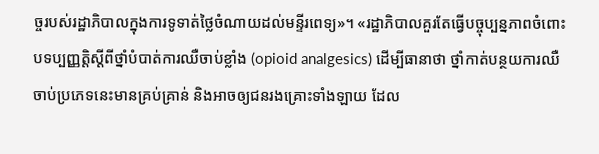ច្ចរបស់រដ្ឋាភិបាលក្នុងការទូទាត់ថ្លៃចំណាយដល់មន្ទីរពេទ្យ»។ «រដ្ឋាភិបាលគួរតែធ្វើបច្ចុប្បន្នភាពចំពោះ បទប្បញ្ញត្តិស្ដីពីថ្នាំបំបាត់ការឈឺចាប់ខ្លាំង (opioid analgesics) ដើម្បីធានាថា ថ្នាំកាត់បន្ថយការឈឺចាប់ប្រភេទនេះមានគ្រប់គ្រាន់ និងអាចឲ្យជនរងគ្រោះទាំងឡាយ ដែល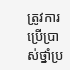ត្រូវការប្រើប្រាស់ថ្នាំប្រ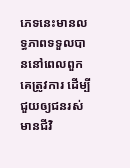ភេទនេះមានលទ្ធភាពទទួលបាននៅពេលពួកគេត្រូវការ ដើម្បីជួយឲ្យជនរស់មានជីវិ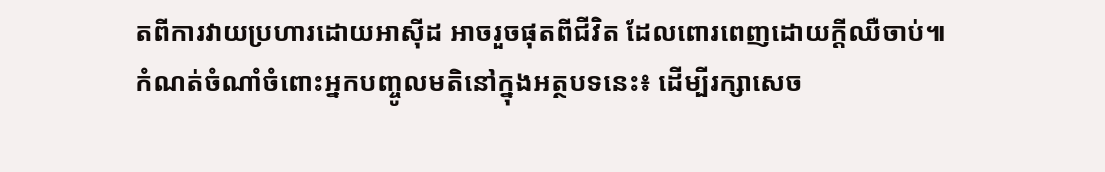តពីការវាយប្រហារដោយអាស៊ីដ អាចរួចផុតពីជីវិត ដែលពោរពេញដោយក្ដីឈឺចាប់៕
កំណត់ចំណាំចំពោះអ្នកបញ្ចូលមតិនៅក្នុងអត្ថបទនេះ៖ ដើម្បីរក្សាសេច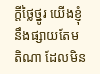ក្ដីថ្លៃថ្នូរ យើងខ្ញុំនឹងផ្សាយតែមតិណា ដែលមិន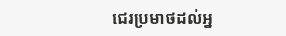ជេរប្រមាថដល់អ្ន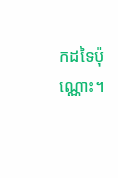កដទៃប៉ុណ្ណោះ។